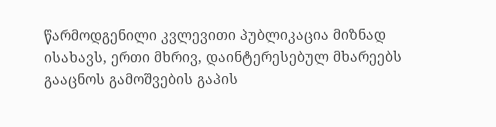წარმოდგენილი კვლევითი პუბლიკაცია მიზნად ისახავს, ერთი მხრივ, დაინტერესებულ მხარეებს გააცნოს გამოშვების გაპის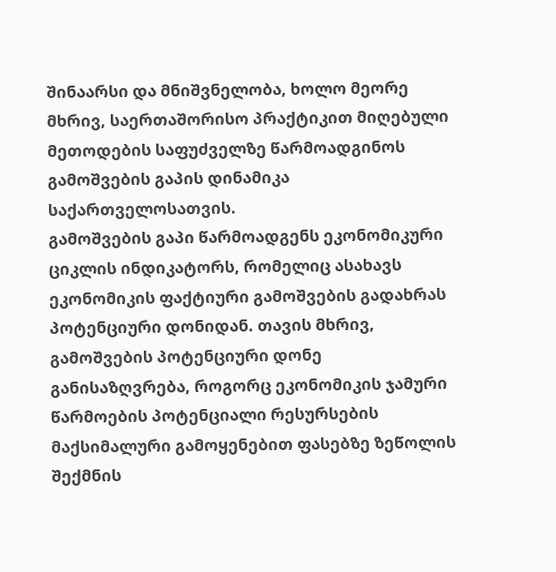შინაარსი და მნიშვნელობა, ხოლო მეორე მხრივ, საერთაშორისო პრაქტიკით მიღებული მეთოდების საფუძველზე წარმოადგინოს გამოშვების გაპის დინამიკა საქართველოსათვის.
გამოშვების გაპი წარმოადგენს ეკონომიკური ციკლის ინდიკატორს, რომელიც ასახავს ეკონომიკის ფაქტიური გამოშვების გადახრას პოტენციური დონიდან. თავის მხრივ, გამოშვების პოტენციური დონე განისაზღვრება, როგორც ეკონომიკის ჯამური წარმოების პოტენციალი რესურსების მაქსიმალური გამოყენებით ფასებზე ზეწოლის შექმნის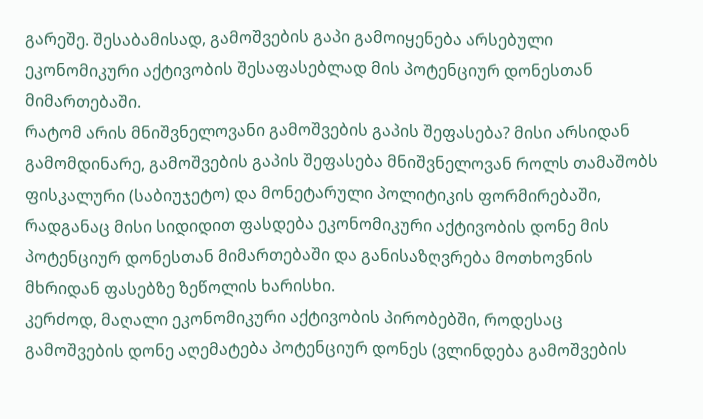გარეშე. შესაბამისად, გამოშვების გაპი გამოიყენება არსებული ეკონომიკური აქტივობის შესაფასებლად მის პოტენციურ დონესთან მიმართებაში.
რატომ არის მნიშვნელოვანი გამოშვების გაპის შეფასება? მისი არსიდან გამომდინარე, გამოშვების გაპის შეფასება მნიშვნელოვან როლს თამაშობს ფისკალური (საბიუჯეტო) და მონეტარული პოლიტიკის ფორმირებაში, რადგანაც მისი სიდიდით ფასდება ეკონომიკური აქტივობის დონე მის პოტენციურ დონესთან მიმართებაში და განისაზღვრება მოთხოვნის მხრიდან ფასებზე ზეწოლის ხარისხი.
კერძოდ, მაღალი ეკონომიკური აქტივობის პირობებში, როდესაც გამოშვების დონე აღემატება პოტენციურ დონეს (ვლინდება გამოშვების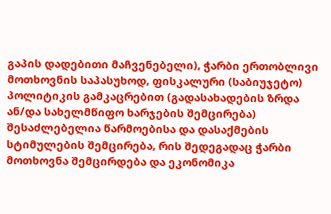გაპის დადებითი მაჩვენებელი), ჭარბი ერთობლივი მოთხოვნის საპასუხოდ, ფისკალური (საბიუჯეტო) პოლიტიკის გამკაცრებით (გადასახადების ზრდა ან/და სახელმწიფო ხარჯების შემცირება) შესაძლებელია წარმოებისა და დასაქმების სტიმულების შემცირება, რის შედეგადაც ჭარბი მოთხოვნა შემცირდება და ეკონომიკა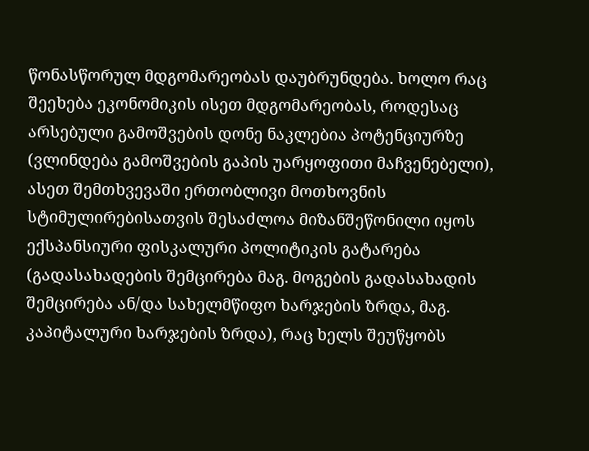წონასწორულ მდგომარეობას დაუბრუნდება. ხოლო რაც შეეხება ეკონომიკის ისეთ მდგომარეობას, როდესაც არსებული გამოშვების დონე ნაკლებია პოტენციურზე (ვლინდება გამოშვების გაპის უარყოფითი მაჩვენებელი), ასეთ შემთხვევაში ერთობლივი მოთხოვნის სტიმულირებისათვის შესაძლოა მიზანშეწონილი იყოს ექსპანსიური ფისკალური პოლიტიკის გატარება (გადასახადების შემცირება მაგ. მოგების გადასახადის შემცირება ან/და სახელმწიფო ხარჯების ზრდა, მაგ. კაპიტალური ხარჯების ზრდა), რაც ხელს შეუწყობს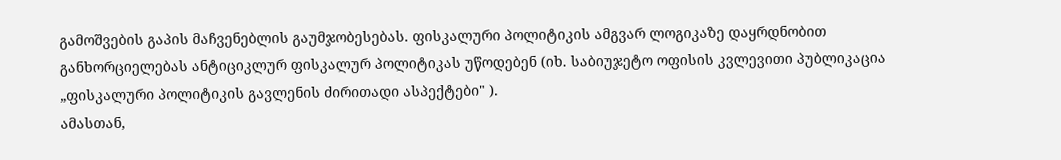გამოშვების გაპის მაჩვენებლის გაუმჯობესებას. ფისკალური პოლიტიკის ამგვარ ლოგიკაზე დაყრდნობით განხორციელებას ანტიციკლურ ფისკალურ პოლიტიკას უწოდებენ (იხ. საბიუჯეტო ოფისის კვლევითი პუბლიკაცია „ფისკალური პოლიტიკის გავლენის ძირითადი ასპექტები" ).
ამასთან,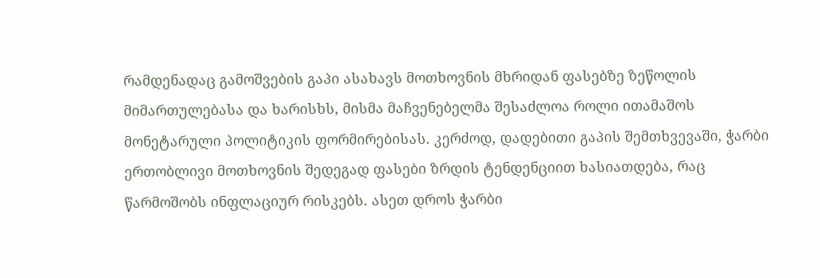რამდენადაც გამოშვების გაპი ასახავს მოთხოვნის მხრიდან ფასებზე ზეწოლის მიმართულებასა და ხარისხს, მისმა მაჩვენებელმა შესაძლოა როლი ითამაშოს მონეტარული პოლიტიკის ფორმირებისას. კერძოდ, დადებითი გაპის შემთხვევაში, ჭარბი ერთობლივი მოთხოვნის შედეგად ფასები ზრდის ტენდენციით ხასიათდება, რაც წარმოშობს ინფლაციურ რისკებს. ასეთ დროს ჭარბი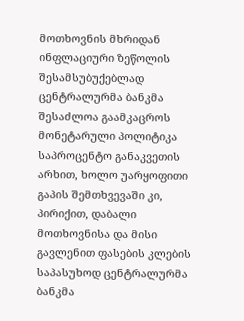მოთხოვნის მხრიდან ინფლაციური ზეწოლის შესამსუბუქებლად ცენტრალურმა ბანკმა შესაძლოა გაამკაცროს მონეტარული პოლიტიკა საპროცენტო განაკვეთის არხით, ხოლო უარყოფითი გაპის შემთხვევაში კი, პირიქით, დაბალი მოთხოვნისა და მისი გავლენით ფასების კლების საპასუხოდ ცენტრალურმა ბანკმა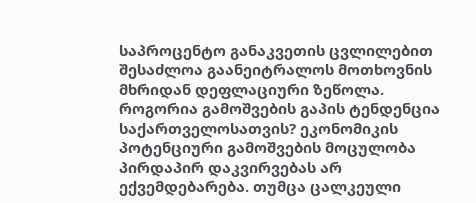საპროცენტო განაკვეთის ცვლილებით შესაძლოა გაანეიტრალოს მოთხოვნის მხრიდან დეფლაციური ზეწოლა.
როგორია გამოშვების გაპის ტენდენცია საქართველოსათვის? ეკონომიკის პოტენციური გამოშვების მოცულობა პირდაპირ დაკვირვებას არ ექვემდებარება. თუმცა ცალკეული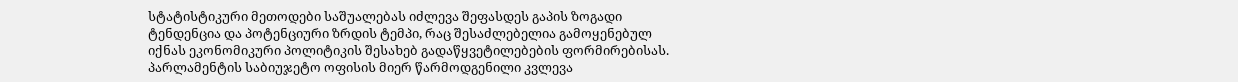სტატისტიკური მეთოდები საშუალებას იძლევა შეფასდეს გაპის ზოგადი ტენდენცია და პოტენციური ზრდის ტემპი, რაც შესაძლებელია გამოყენებულ იქნას ეკონომიკური პოლიტიკის შესახებ გადაწყვეტილებების ფორმირებისას. პარლამენტის საბიუჯეტო ოფისის მიერ წარმოდგენილი კვლევა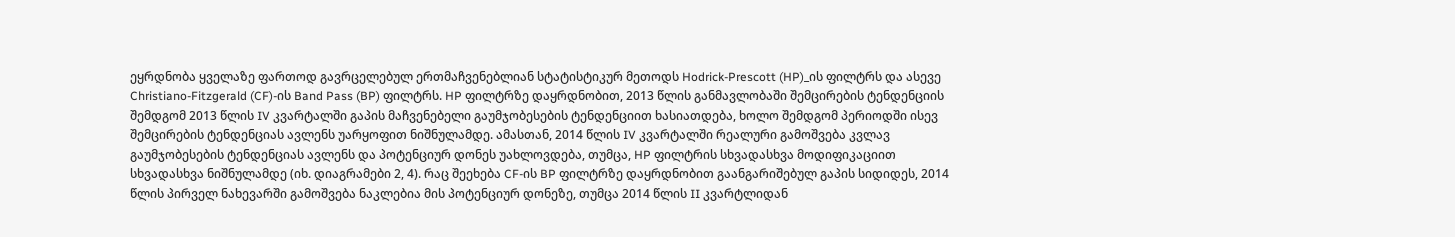ეყრდნობა ყველაზე ფართოდ გავრცელებულ ერთმაჩვენებლიან სტატისტიკურ მეთოდს Hodrick-Prescott (HP)_ის ფილტრს და ასევე Christiano-Fitzgerald (CF)-ის Band Pass (BP) ფილტრს. HP ფილტრზე დაყრდნობით, 2013 წლის განმავლობაში შემცირების ტენდენციის შემდგომ 2013 წლის IV კვარტალში გაპის მაჩვენებელი გაუმჯობესების ტენდენციით ხასიათდება, ხოლო შემდგომ პერიოდში ისევ შემცირების ტენდენციას ავლენს უარყოფით ნიშნულამდე. ამასთან, 2014 წლის IV კვარტალში რეალური გამოშვება კვლავ გაუმჯობესების ტენდენციას ავლენს და პოტენციურ დონეს უახლოვდება, თუმცა, HP ფილტრის სხვადასხვა მოდიფიკაციით სხვადასხვა ნიშნულამდე (იხ. დიაგრამები 2, 4). რაც შეეხება CF-ის BP ფილტრზე დაყრდნობით გაანგარიშებულ გაპის სიდიდეს, 2014 წლის პირველ ნახევარში გამოშვება ნაკლებია მის პოტენციურ დონეზე, თუმცა 2014 წლის II კვარტლიდან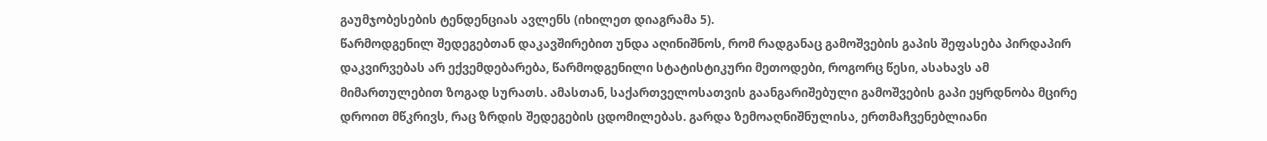გაუმჯობესების ტენდენციას ავლენს (იხილეთ დიაგრამა 5).
წარმოდგენილ შედეგებთან დაკავშირებით უნდა აღინიშნოს, რომ რადგანაც გამოშვების გაპის შეფასება პირდაპირ დაკვირვებას არ ექვემდებარება, წარმოდგენილი სტატისტიკური მეთოდები, როგორც წესი, ასახავს ამ მიმართულებით ზოგად სურათს. ამასთან, საქართველოსათვის გაანგარიშებული გამოშვების გაპი ეყრდნობა მცირე დროით მწკრივს, რაც ზრდის შედეგების ცდომილებას. გარდა ზემოაღნიშნულისა, ერთმაჩვენებლიანი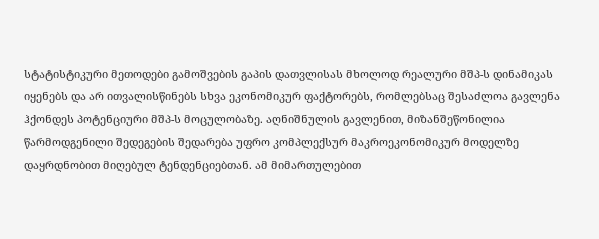სტატისტიკური მეთოდები გამოშვების გაპის დათვლისას მხოლოდ რეალური მშპ-ს დინამიკას იყენებს და არ ითვალისწინებს სხვა ეკონომიკურ ფაქტორებს, რომლებსაც შესაძლოა გავლენა ჰქონდეს პოტენციური მშპ-ს მოცულობაზე. აღნიშნულის გავლენით, მიზანშეწონილია წარმოდგენილი შედეგების შედარება უფრო კომპლექსურ მაკროეკონომიკურ მოდელზე დაყრდნობით მიღებულ ტენდენციებთან. ამ მიმართულებით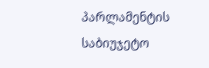პარლამენტის საბიუჯეტო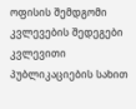ოფისის შემდგომი კვლევების შედეგები კვლევითი პუბლიკაციების სახით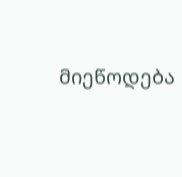მიეწოდება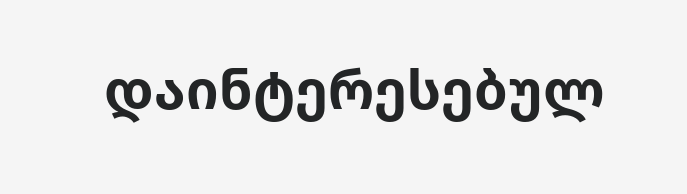დაინტერესებულ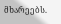მხარეებს.